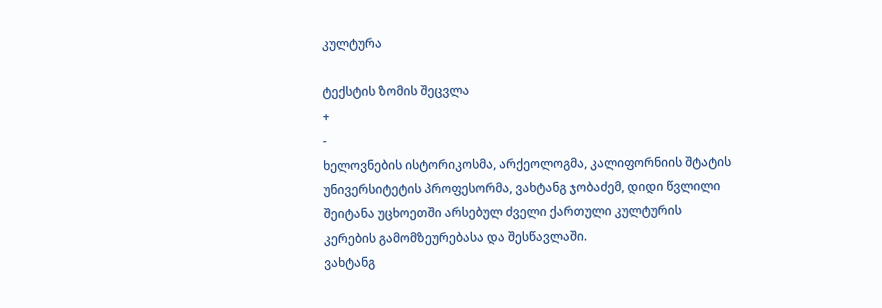კულტურა

ტექსტის ზომის შეცვლა
+
-
ხელოვნების ისტორიკოსმა, არქეოლოგმა, კალიფორნიის შტატის უნივერსიტეტის პროფესორმა, ვახტანგ ჯობაძემ, დიდი წვლილი შეიტანა უცხოეთში არსებულ ძველი ქართული კულტურის კერების გამომზეურებასა და შესწავლაში.
ვახტანგ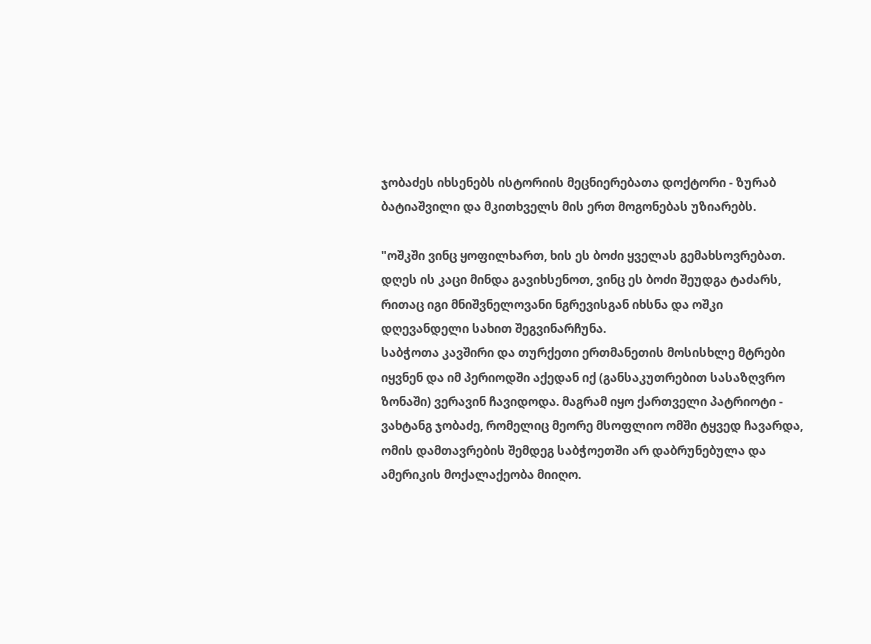ჯობაძეს იხსენებს ისტორიის მეცნიერებათა დოქტორი - ზურაბ ბატიაშვილი და მკითხველს მის ერთ მოგონებას უზიარებს.

"ოშკში ვინც ყოფილხართ, ხის ეს ბოძი ყველას გემახსოვრებათ.
დღეს ის კაცი მინდა გავიხსენოთ, ვინც ეს ბოძი შეუდგა ტაძარს, რითაც იგი მნიშვნელოვანი ნგრევისგან იხსნა და ოშკი დღევანდელი სახით შეგვინარჩუნა.
საბჭოთა კავშირი და თურქეთი ერთმანეთის მოსისხლე მტრები იყვნენ და იმ პერიოდში აქედან იქ (განსაკუთრებით სასაზღვრო ზონაში) ვერავინ ჩავიდოდა. მაგრამ იყო ქართველი პატრიოტი - ვახტანგ ჯობაძე, რომელიც მეორე მსოფლიო ომში ტყვედ ჩავარდა, ომის დამთავრების შემდეგ საბჭოეთში არ დაბრუნებულა და ამერიკის მოქალაქეობა მიიღო.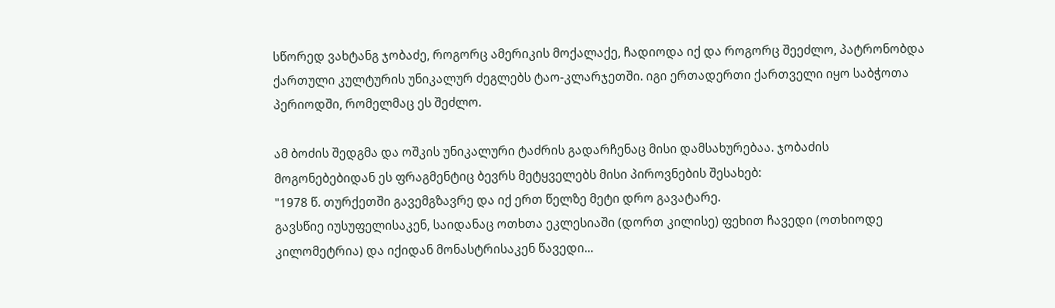სწორედ ვახტანგ ჯობაძე, როგორც ამერიკის მოქალაქე, ჩადიოდა იქ და როგორც შეეძლო, პატრონობდა ქართული კულტურის უნიკალურ ძეგლებს ტაო-კლარჯეთში. იგი ერთადერთი ქართველი იყო საბჭოთა პერიოდში, რომელმაც ეს შეძლო.

ამ ბოძის შედგმა და ოშკის უნიკალური ტაძრის გადარჩენაც მისი დამსახურებაა. ჯობაძის მოგონებებიდან ეს ფრაგმენტიც ბევრს მეტყველებს მისი პიროვნების შესახებ:
"1978 წ. თურქეთში გავემგზავრე და იქ ერთ წელზე მეტი დრო გავატარე.
გავსწიე იუსუფელისაკენ, საიდანაც ოთხთა ეკლესიაში (დორთ კილისე) ფეხით ჩავედი (ოთხიოდე კილომეტრია) და იქიდან მონასტრისაკენ წავედი...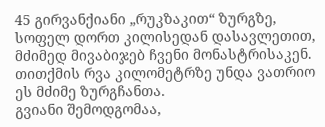45 გირვანქიანი „რუკზაკით“ ზურგზე, სოფელ დორთ კილისედან დასავლეთით, მძიმედ მივაბიჯებ ჩვენი მონასტრისაკენ. თითქმის რვა კილომეტრზე უნდა ვათრიო ეს მძიმე ზურგჩანთა.
გვიანი შემოდგომაა,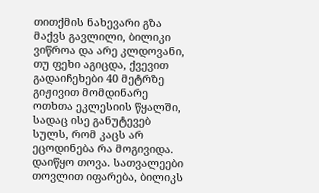თითქმის ნახევარი გზა მაქვს გავლილი, ბილიკი ვიწროა და არე კლდოვანი, თუ ფეხი აგიცდა, ქვევით გადაიჩეხები 40 მეტრზე გიჟივით მომდინარე ოთხთა ეკლესიის წყალში, სადაც ისე განუტევებ სულს, რომ კაცს არ ეცოდინება რა მოგივიდა.
დაიწყო თოვა. სათვალეები თოვლით იფარება, ბილიკს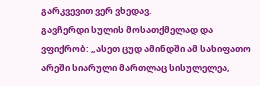გარკვევით ვერ ვხედავ.
გავჩერდი სულის მოსათქმელად და ვფიქრობ: „ასეთ ცუდ ამინდში ამ სახიფათო არეში სიარული მართლაც სისულელეა,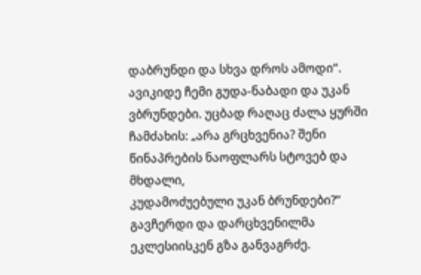დაბრუნდი და სხვა დროს ამოდი“.
ავიკიდე ჩემი გუდა-ნაბადი და უკან ვბრუნდები. უცბად რაღაც ძალა ყურში ჩამძახის: „არა გრცხვენია? შენი წინაპრების ნაოფლარს სტოვებ და მხდალი,
კუდამოძუებული უკან ბრუნდები?“ გავჩერდი და დარცხვენილმა ეკლესიისკენ გზა განვაგრძე.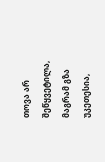თოვა არ შეწყვეტილა, მაგრამ გზა უკეთესია,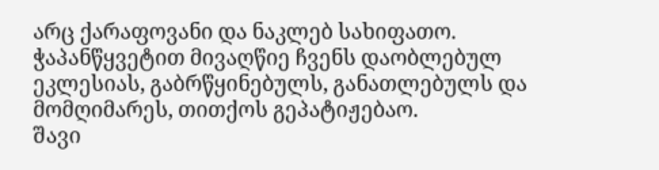არც ქარაფოვანი და ნაკლებ სახიფათო. ჭაპანწყვეტით მივაღწიე ჩვენს დაობლებულ ეკლესიას, გაბრწყინებულს, განათლებულს და მომღიმარეს, თითქოს გეპატიჟებაო.
შავი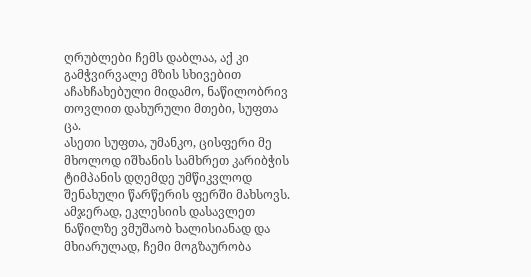ღრუბლები ჩემს დაბლაა, აქ კი გამჭვირვალე მზის სხივებით აჩახჩახებული მიდამო, ნაწილობრივ თოვლით დახურული მთები, სუფთა ცა.
ასეთი სუფთა, უმანკო, ცისფერი მე მხოლოდ იშხანის სამხრეთ კარიბჭის ტიმპანის დღემდე უმწიკვლოდ შენახული წარწერის ფერში მახსოვს. ამჯერად, ეკლესიის დასავლეთ ნაწილზე ვმუშაობ ხალისიანად და მხიარულად, ჩემი მოგზაურობა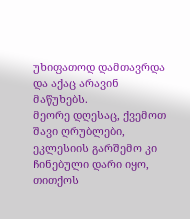უხიფათოდ დამთავრდა და აქაც არავინ მაწუხებს.
მეორე დღესაც, ქვემოთ შავი ღრუბლები, ეკლესიის გარშემო კი ჩინებული დარი იყო, თითქოს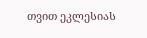თვით ეკლესიას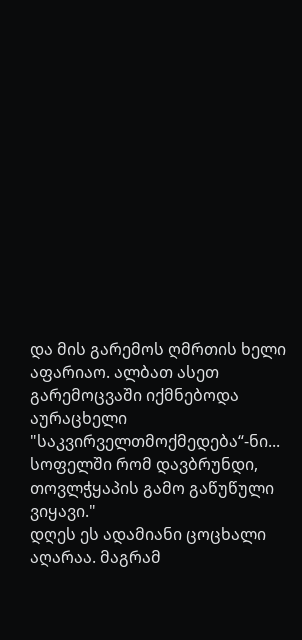და მის გარემოს ღმრთის ხელი აფარიაო. ალბათ ასეთ გარემოცვაში იქმნებოდა აურაცხელი "საკვირველთმოქმედება“-ნი... სოფელში რომ დავბრუნდი, თოვლჭყაპის გამო გაწუწული ვიყავი."
დღეს ეს ადამიანი ცოცხალი აღარაა. მაგრამ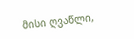მისი ღვაწლი,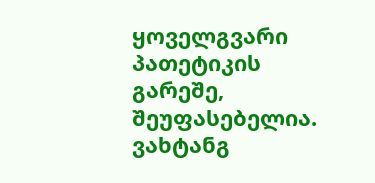ყოველგვარი პათეტიკის გარეშე, შეუფასებელია.
ვახტანგ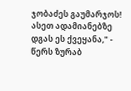ჯობაძეს გაუმარჯოს!
ასეთ ადამიანებზე დგას ეს ქვეყანა," - წერს ზურაბ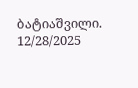ბატიაშვილი.
12/28/2025